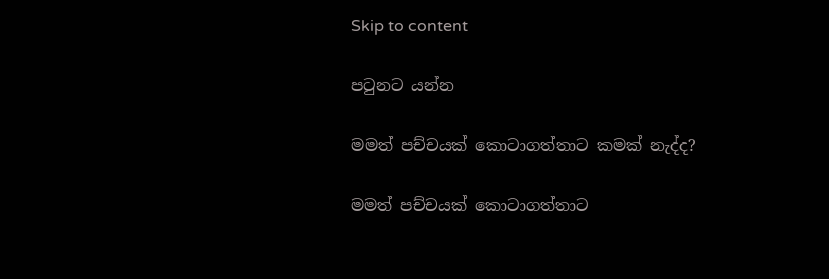Skip to content

පටුනට යන්න

මමත් පච්චයක් කොටාගත්තාට කමක් නැද්ද?

මමත් පච්චයක් කොටාගත්තාට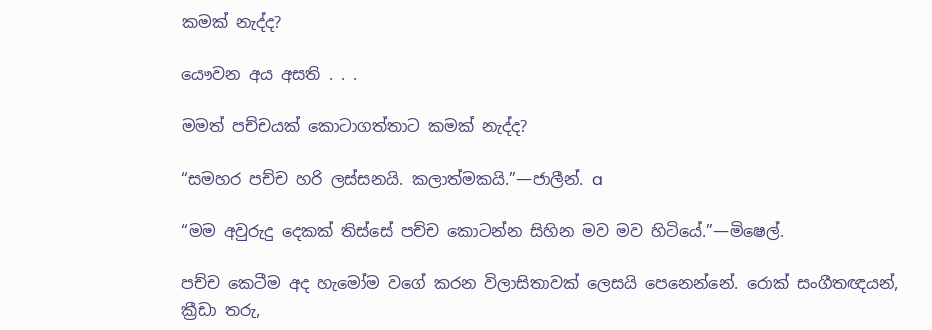කමක් නැද්ද?

යෞවන අය අසති . . .

මමත් පච්චයක් කොටාගත්තාට කමක් නැද්ද?

“සමහර පච්ච හරි ලස්සනයි. කලාත්මකයි.”—ජාලීන්. a

“මම අවුරුදු දෙකක් තිස්සේ පච්ච කොටන්න සිහින මව මව හිටියේ.”—මිෂෙල්.

පච්ච කෙටීම අද හැමෝම වගේ කරන විලාසිතාවක් ලෙසයි පෙනෙන්නේ. රොක් සංගීතඥයන්, ක්‍රීඩා තරු,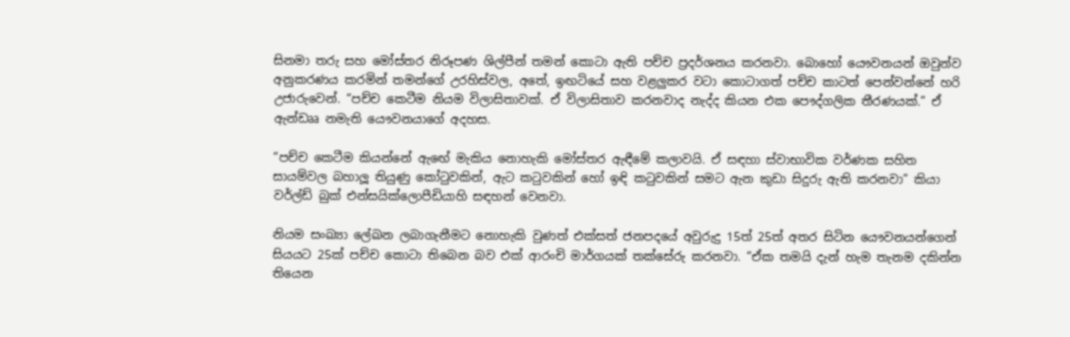සිනමා තරු සහ මෝස්තර නිරූපණ ශිල්පීන් තමන් කොටා ඇති පච්ච ප්‍රදර්ශනය කරනවා. බොහෝ යෞවනයන් ඔවුන්ව අනුකරණය කරමින් තමන්ගේ උරහිස්වල, අතේ, ඉඟටියේ සහ වළලුකර වටා කොටාගත් පච්ච කාටත් පෙන්වන්නේ හරි උජාරුවෙන්. “පච්ච කෙටීම නියම විලාසිතාවක්. ඒ විලාසිතාව කරනවාද නැද්ද කියන එක පෞද්ගලික තීරණයක්.” ඒ ඇන්ඩෲ නමැති යෞවනයාගේ අදහස.

“පච්ච කෙටීම කියන්නේ ඇඟේ මැකිය නොහැකි මෝස්තර ඇඳීමේ කලාවයි. ඒ සඳහා ස්වාභාවික වර්ණක සහිත සායම්වල බහාලූ තියුණු කෝටුවකින්, ඇට කටුවකින් හෝ ඉඳි කටුවකින් සමට ඇන කුඩා සිදුරු ඇති කරනවා” කියා වර්ල්ඩ් බුක් එන්සයික්ලොපීඩියාහි සඳහන් වෙනවා.

නියම සංඛ්‍යා ලේඛන ලබාගැනීමට නොහැකි වුණත් එක්සත් ජනපදයේ අවුරුදු 15ත් 25ත් අතර සිටින යෞවනයන්ගෙන් සියයට 25ක් පච්ච කොටා තිබෙන බව එක් ආරංචි මාර්ගයක් තක්සේරු කරනවා. “ඒක තමයි දැන් හැම තැනම දකින්න තියෙන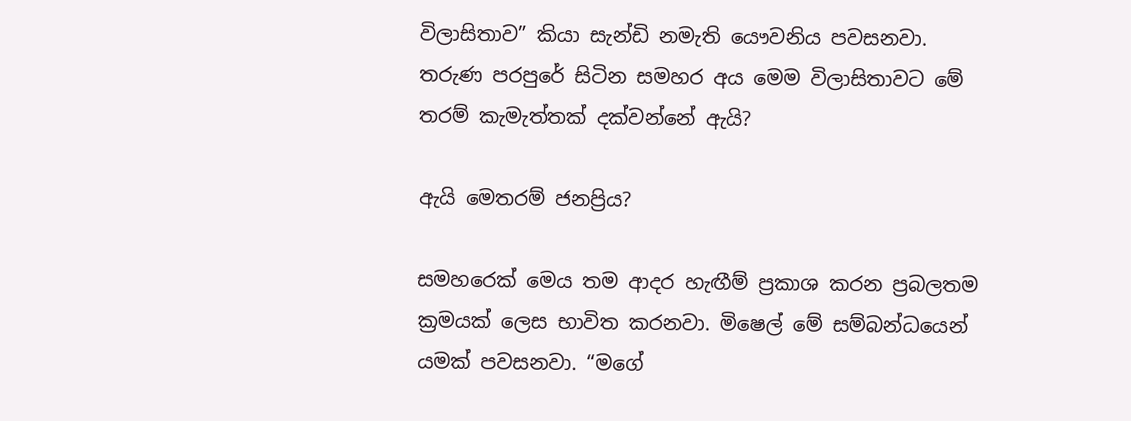විලාසිතාව” කියා සැන්ඩි නමැති යෞවනිය පවසනවා. තරුණ පරපුරේ සිටින සමහර අය මෙම විලාසිතාවට මේ තරම් කැමැත්තක් දක්වන්නේ ඇයි?

ඇයි මෙතරම් ජනප්‍රිය?

සමහරෙක් මෙය තම ආදර හැඟීම් ප්‍රකාශ කරන ප්‍රබලතම ක්‍රමයක් ලෙස භාවිත කරනවා. මිෂෙල් මේ සම්බන්ධයෙන් යමක් පවසනවා. “මගේ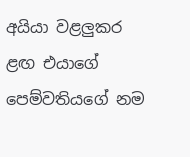අයියා වළලුකර ළඟ එයාගේ පෙම්වතියගේ නම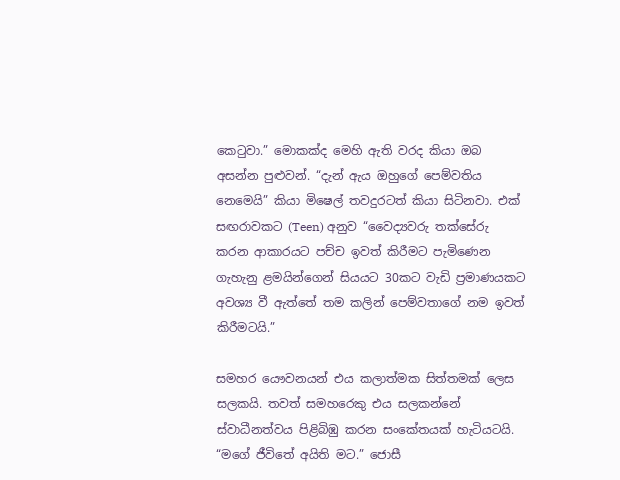කෙටුවා.” මොකක්ද මෙහි ඇති වරද කියා ඔබ අසන්න පුළුවන්. “දැන් ඇය ඔහුගේ පෙම්වතිය නෙමෙයි” කියා මිෂෙල් තවදුරටත් කියා සිටිනවා. එක් සඟරාවකට (Teen) අනුව “වෛද්‍යවරු තක්සේරු කරන ආකාරයට පච්ච ඉවත් කිරීමට පැමිණෙන ගැහැනු ළමයින්ගෙන් සියයට 30කට වැඩි ප්‍රමාණයකට අවශ්‍ය වී ඇත්තේ තම කලින් පෙම්වතාගේ නම ඉවත් කිරීමටයි.”

සමහර යෞවනයන් එය කලාත්මක සිත්තමක් ලෙස සලකයි. තවත් සමහරෙකු එය සලකන්නේ ස්වාධීනත්වය පිළිබිඹු කරන සංකේතයක් හැටියටයි. “මගේ ජීවිතේ අයිති මට.” ජොසී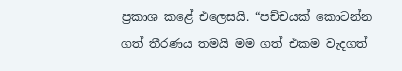ප්‍රකාශ කළේ එලෙසයි. “පච්චයක් කොටන්න ගත් තීරණය තමයි මම ගත් එකම වැදගත්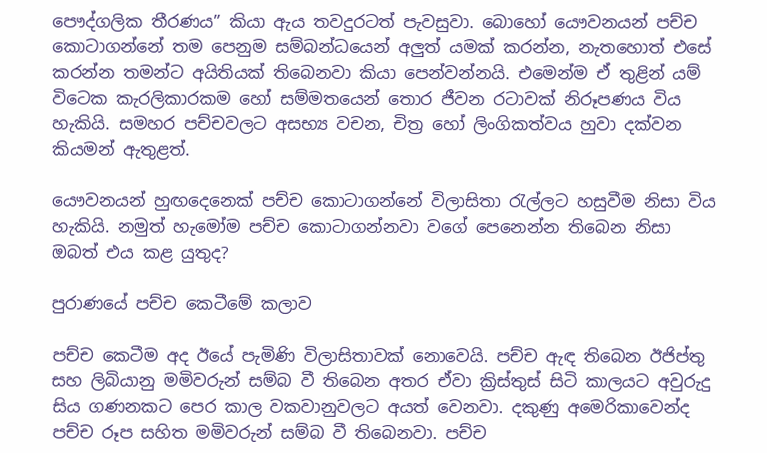පෞද්ගලික තීරණය” කියා ඇය තවදුරටත් පැවසුවා. බොහෝ යෞවනයන් පච්ච කොටාගන්නේ තම පෙනුම සම්බන්ධයෙන් අලුත් යමක් කරන්න, නැතහොත් එසේ කරන්න තමන්ට අයිතියක් තිබෙනවා කියා පෙන්වන්නයි. එමෙන්ම ඒ තුළින් යම් විටෙක කැරලිකාරකම හෝ සම්මතයෙන් තොර ජීවන රටාවක් නිරූපණය විය හැකියි. සමහර පච්චවලට අසභ්‍ය වචන, චිත්‍ර හෝ ලිංගිකත්වය හුවා දක්වන කියමන් ඇතුළත්.

යෞවනයන් හුඟදෙනෙක් පච්ච කොටාගන්නේ විලාසිතා රැල්ලට හසුවීම නිසා විය හැකියි. නමුත් හැමෝම පච්ච කොටාගන්නවා වගේ පෙනෙන්න තිබෙන නිසා ඔබත් එය කළ යුතුද?

පුරාණයේ පච්ච කෙටීමේ කලාව

පච්ච කෙටීම අද ඊයේ පැමිණි විලාසිතාවක් නොවෙයි. පච්ච ඇඳ තිබෙන ඊජිප්තු සහ ලිබියානු මමිවරුන් සම්බ වී තිබෙන අතර ඒවා ක්‍රිස්තුස් සිටි කාලයට අවුරුදු සිය ගණනකට පෙර කාල වකවානුවලට අයත් වෙනවා. දකුණු අමෙරිකාවෙන්ද පච්ච රූප සහිත මමිවරුන් සම්බ වී තිබෙනවා. පච්ච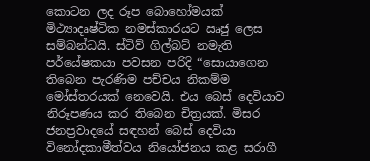කොටන ලද රූප බොහෝමයක් මිථ්‍යාදෘෂ්ටික නමස්කාරයට ඍජු ලෙස සම්බන්ධයි. ස්ටිව් ගිල්බට් නමැති පර්යේෂකයා පවසන පරිදි “සොයාගෙන තිබෙන පැරණිම පච්චය නිකම්ම මෝස්තරයක් නෙවෙයි. එය බෙස් දෙවියාව නිරූපණය කර තිබෙන චිත්‍රයක්. මිසර ජනප්‍රවාදයේ සඳහන් බෙස් දෙවියා විනෝදකාමීත්වය නියෝජනය කළ සරාගී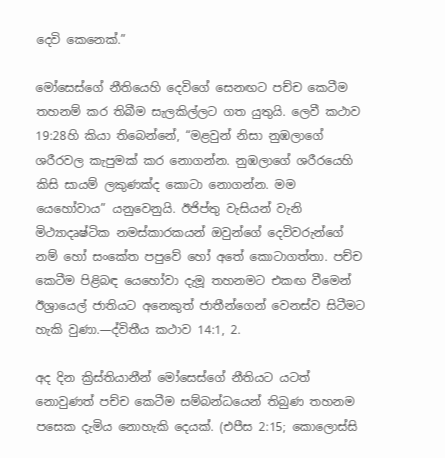දෙවි කෙනෙක්.”

මෝසෙස්ගේ නීතියෙහි දෙවිගේ සෙනඟට පච්ච කෙටීම තහනම් කර තිබීම සැලකිල්ලට ගත යුතුයි. ලෙවී කථාව 19:28හි කියා තිබෙන්නේ, “මළවුන් නිසා නුඹලාගේ ශරීරවල කැපුමක් කර නොගන්න. නුඹලාගේ ශරීරයෙහි කිසි සායම් ලකුණක්ද කොටා නොගන්න. මම යෙහෝවාය” යනුවෙනුයි. ඊජිප්තු වැසියන් වැනි මිථ්‍යාදෘෂ්ටික නමස්කාරකයන් ඔවුන්ගේ දෙවිවරුන්ගේ නම් හෝ සංකේත පපුවේ හෝ අතේ කොටාගත්තා. පච්ච කෙටීම පිළිබඳ යෙහෝවා දැමූ තහනමට එකඟ වීමෙන් ඊශ්‍රායෙල් ජාතියට අනෙකුත් ජාතීන්ගෙන් වෙනස්ව සිටීමට හැකි වුණා.—ද්විතීය කථාව 14:1, 2.

අද දින ක්‍රිස්තියානීන් මෝසෙස්ගේ නීතියට යටත් නොවුණත් පච්ච කෙටීම සම්බන්ධයෙන් තිබුණ තහනම පසෙක දැමිය නොහැකි දෙයක්. (එපීස 2:15; කොලොස්සි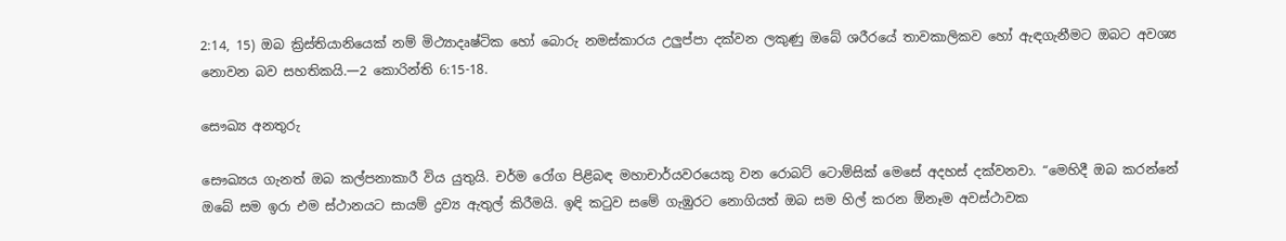2:14, 15) ඔබ ක්‍රිස්තියානියෙක් නම් මිථ්‍යාදෘෂ්ටික හෝ බොරු නමස්කාරය උලුප්පා දක්වන ලකුණු ඔබේ ශරීරයේ තාවකාලිකව හෝ ඇඳගැනීමට ඔබට අවශ්‍ය නොවන බව සහතිකයි.—2 කොරින්ති 6:15-18.

සෞඛ්‍ය අනතුරු

සෞඛ්‍යය ගැනත් ඔබ කල්පනාකාරී විය යුතුයි. චර්ම රෝග පිළිබඳ මහාචාර්යවරයෙකු වන රොබට් ටොම්සික් මෙසේ අදහස් දක්වනවා. “මෙහිදී ඔබ කරන්නේ ඔබේ සම ඉරා එම ස්ථානයට සායම් ද්‍රව්‍ය ඇතුල් කිරීමයි. ඉඳි කටුව සමේ ගැඹුරට නොගියත් ඔබ සම හිල් කරන ඕනෑම අවස්ථාවක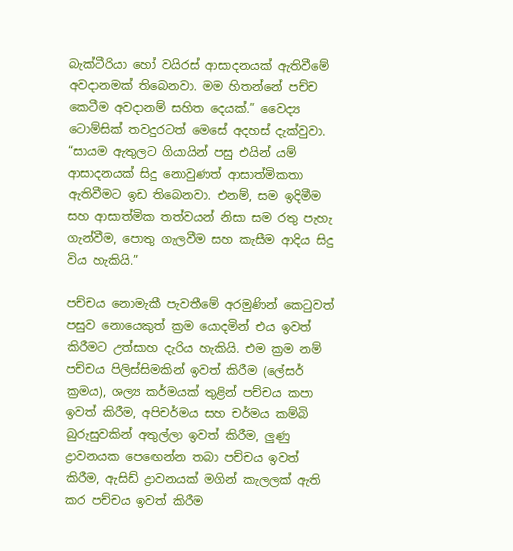බැක්ටීරියා හෝ වයිරස් ආසාදනයක් ඇතිවීමේ අවදානමක් තිබෙනවා. මම හිතන්නේ පච්ච කෙටීම අවදානම් සහිත දෙයක්.” වෛද්‍ය ටොම්සික් තවදුරටත් මෙසේ අදහස් දැක්වුවා. “සායම ඇතුලට ගියායින් පසු එයින් යම් ආසාදනයක් සිදු නොවුණත් ආසාත්මිකතා ඇතිවීමට ඉඩ තිබෙනවා. එනම්, සම ඉදිමීම සහ ආසාත්මික තත්වයන් නිසා සම රතු පැහැ ගැන්වීම, පොතු ගැලවීම සහ කැසීම ආදිය සිදු විය හැකියි.”

පච්චය නොමැකී පැවතීමේ අරමුණින් කෙටුවත් පසුව නොයෙකුත් ක්‍රම යොදමින් එය ඉවත් කිරීමට උත්සාහ දැරිය හැකියි. එම ක්‍රම නම් පච්චය පිලිස්සිමකින් ඉවත් කිරීම (ලේසර් ක්‍රමය), ශල්‍ය කර්මයක් තුළින් පච්චය කපා ඉවත් කිරීම, අපිචර්මය සහ චර්මය කම්බි බුරුසුවකින් අතුල්ලා ඉවත් කිරීම, ලුණු ද්‍රාවනයක පෙඟෙන්න තබා පච්චය ඉවත් කිරීම, ඇසිඩ් ද්‍රාවනයක් මගින් කැලලක් ඇති කර පච්චය ඉවත් කිරීම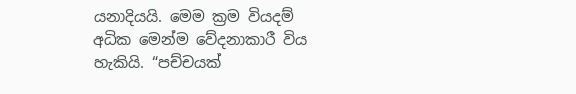යනාදියයි. මෙම ක්‍රම වියදම් අධික මෙන්ම වේදනාකාරී විය හැකියි. “පච්චයක්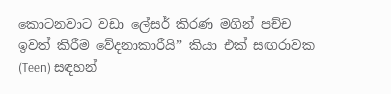කොටනවාට වඩා ලේසර් කිරණ මගින් පච්ච ඉවත් කිරීම වේදනාකාරීයි” කියා එක් සඟරාවක (Teen) සඳහන්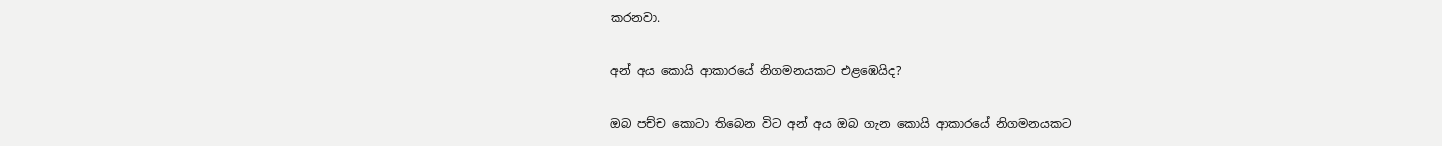කරනවා.

අන් අය කොයි ආකාරයේ නිගමනයකට එළඹෙයිද?

ඔබ පච්ච කොටා තිබෙන විට අන් අය ඔබ ගැන කොයි ආකාරයේ නිගමනයකට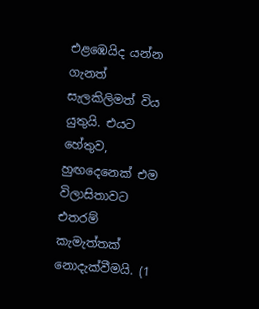එළඹෙයිද යන්න ගැනත් සැලකිලිමත් විය යුතුයි. එයට හේතුව, හුඟදෙනෙක් එම විලාසිතාවට එතරම් කැමැත්තක් නොදැක්වීමයි. (1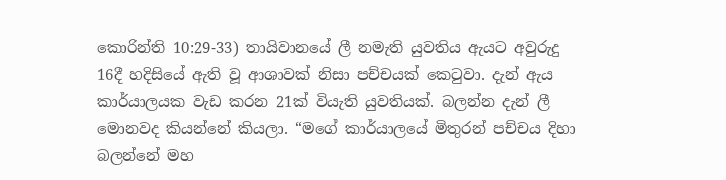කොරින්ති 10:29-33) තායිවානයේ ලී නමැති යුවතිය ඇයට අවුරුදු 16දී හදිසියේ ඇති වූ ආශාවක් නිසා පච්චයක් කෙටුවා. දැන් ඇය කාර්යාලයක වැඩ කරන 21ක් වියැති යුවතියක්. බලන්න දැන් ලී මොනවද කියන්නේ කියලා. “මගේ කාර්යාලයේ මිතුරන් පච්චය දිහා බලන්නේ මහ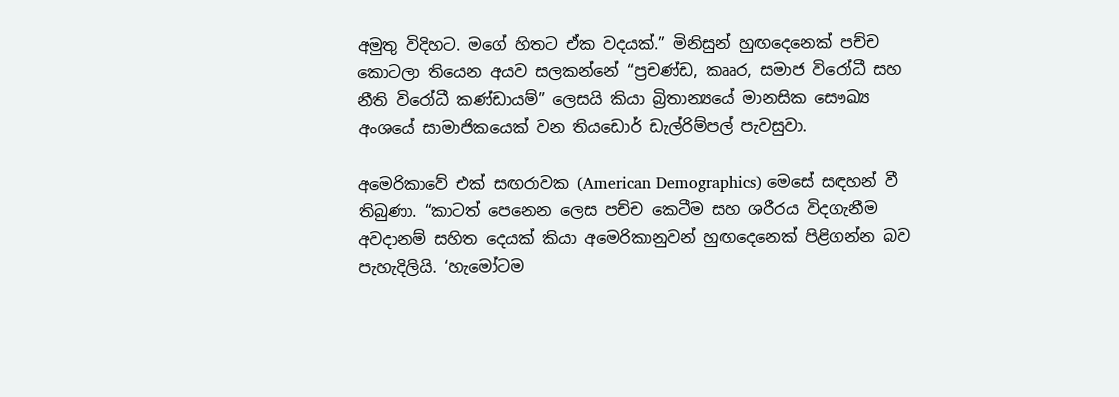අමුතු විදිහට. මගේ හිතට ඒක වදයක්.” මිනිසුන් හුඟදෙනෙක් පච්ච කොටලා තියෙන අයව සලකන්නේ “ප්‍රචණ්ඩ, කෲර, සමාජ විරෝධී සහ නීති විරෝධී කණ්ඩායම්” ලෙසයි කියා බ්‍රිතාන්‍යයේ මානසික සෞඛ්‍ය අංශයේ සාමාජිකයෙක් වන තියඩොර් ඩැල්රිම්පල් පැවසුවා.

අමෙරිකාවේ එක් සඟරාවක (American Demographics) මෙසේ සඳහන් වී තිබුණා. “කාටත් පෙනෙන ලෙස පච්ච කෙටීම සහ ශරීරය විදගැනීම අවදානම් සහිත දෙයක් කියා අමෙරිකානුවන් හුඟදෙනෙක් පිළිගන්න බව පැහැදිලියි. ‘හැමෝටම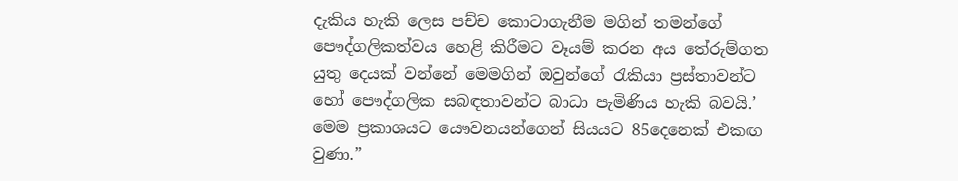දැකිය හැකි ලෙස පච්ච කොටාගැනීම මගින් තමන්ගේ පෞද්ගලිකත්වය හෙළි කිරීමට වෑයම් කරන අය තේරුම්ගත යුතු දෙයක් වන්නේ මෙමගින් ඔවුන්ගේ රැකියා ප්‍රස්තාවන්ට හෝ පෞද්ගලික සබඳතාවන්ට බාධා පැමිණිය හැකි බවයි.’ මෙම ප්‍රකාශයට යෞවනයන්ගෙන් සියයට 85දෙනෙක් එකඟ වුණා.”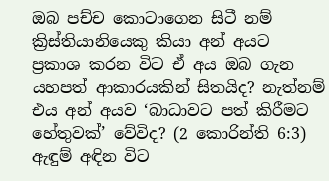ඔබ පච්ච කොටාගෙන සිටී නම් ක්‍රිස්තියානියෙකු කියා අන් අයට ප්‍රකාශ කරන විට ඒ අය ඔබ ගැන යහපත් ආකාරයකින් සිතයිද? නැත්නම් එය අන් අයව ‘බාධාවට පත් කිරීමට හේතුවක්’ වේවිද? (2 කොරින්ති 6:3) ඇඳුම් අඳින විට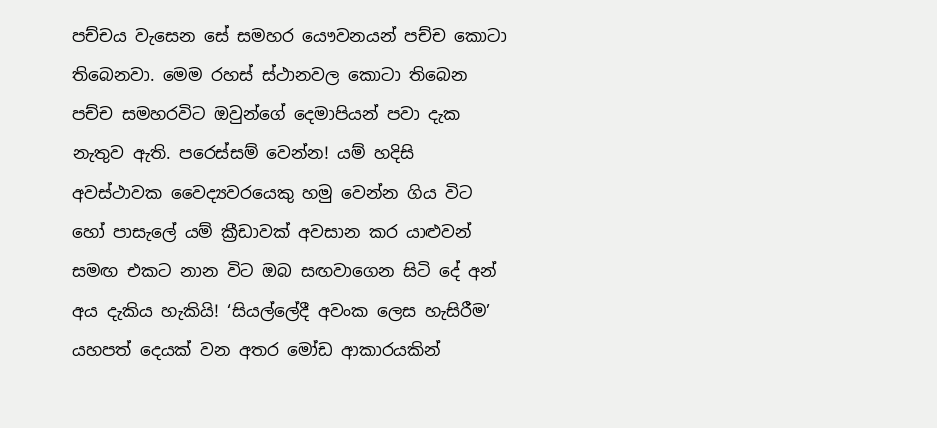පච්චය වැසෙන සේ සමහර යෞවනයන් පච්ච කොටා තිබෙනවා. මෙම රහස් ස්ථානවල කොටා තිබෙන පච්ච සමහරවිට ඔවුන්ගේ දෙමාපියන් පවා දැක නැතුව ඇති. පරෙස්සම් වෙන්න! යම් හදිසි අවස්ථාවක වෛද්‍යවරයෙකු හමු වෙන්න ගිය විට හෝ පාසැලේ යම් ක්‍රීඩාවක් අවසාන කර යාළුවන් සමඟ එකට නාන විට ඔබ සඟවාගෙන සිටි දේ අන් අය දැකිය හැකියි! ‘සියල්ලේදී අවංක ලෙස හැසිරීම’ යහපත් දෙයක් වන අතර මෝඩ ආකාරයකින්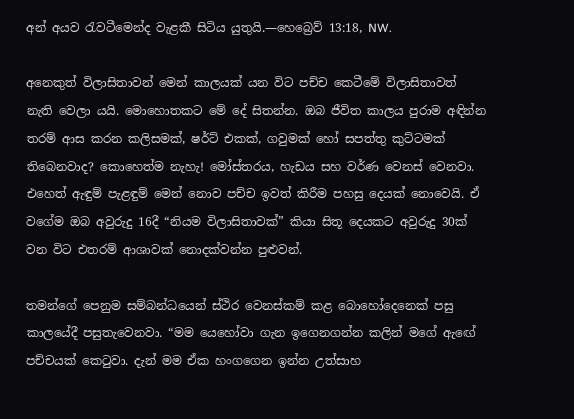අන් අයව රැවටීමෙන්ද වැළකී සිටිය යුතුයි.—හෙබ්‍රෙව් 13:18, NW.

අනෙකුත් විලාසිතාවන් මෙන් කාලයක් යන විට පච්ච කෙටීමේ විලාසිතාවත් නැති වෙලා යයි. මොහොතකට මේ දේ සිතන්න. ඔබ ජීවිත කාලය පුරාම අඳින්න තරම් ආස කරන කලිසමක්, ෂර්ට් එකක්, ගවුමක් හෝ සපත්තු කුට්ටමක් තිබෙනවාද? කොහෙත්ම නැහැ! මෝස්තරය, හැඩය සහ වර්ණ වෙනස් වෙනවා. එහෙත් ඇඳුම් පැළඳුම් මෙන් නොව පච්ච ඉවත් කිරීම පහසු දෙයක් නොවෙයි. ඒ වගේම ඔබ අවුරුදු 16දී “නියම විලාසිතාවක්” කියා සිතූ දෙයකට අවුරුදු 30ක් වන විට එතරම් ආශාවක් නොදක්වන්න පුළුවන්.

තමන්ගේ පෙනුම සම්බන්ධයෙන් ස්ථිර වෙනස්කම් කළ බොහෝදෙනෙක් පසු කාලයේදී පසුතැවෙනවා. “මම යෙහෝවා ගැන ඉගෙනගන්න කලින් මගේ ඇඟේ පච්චයක් කෙටුවා. දැන් මම ඒක හංගගෙන ඉන්න උත්සාහ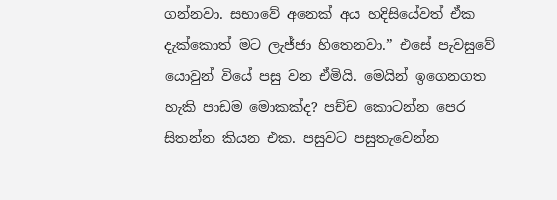ගන්නවා. සභාවේ අනෙක් අය හදිසියේවත් ඒක දැක්කොත් මට ලැජ්ජා හිතෙනවා.” එසේ පැවසුවේ යොවුන් වියේ පසු වන ඒමියි. මෙයින් ඉගෙනගත හැකි පාඩම මොකක්ද? පච්ච කොටන්න පෙර සිතන්න කියන එක. පසුවට පසුතැවෙන්න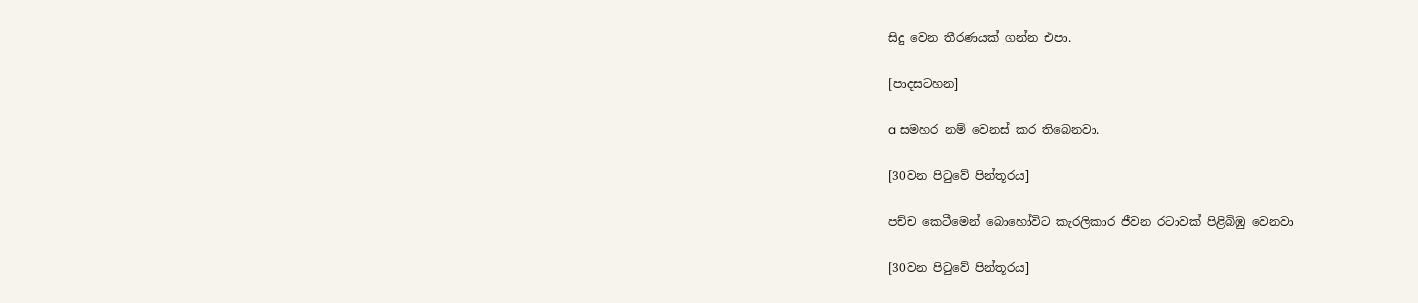සිදු වෙන තීරණයක් ගන්න එපා.

[පාදසටහන]

a සමහර නම් වෙනස් කර තිබෙනවා.

[30වන පිටුවේ පින්තූරය]

පච්ච කෙටීමෙන් බොහෝවිට කැරලිකාර ජීවන රටාවක් පිළිබිඹු වෙනවා

[30වන පිටුවේ පින්තූරය]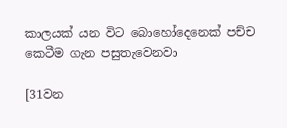කාලයක් යන විට බොහෝදෙනෙක් පච්ච කෙටීම ගැන පසුතැවෙනවා

[31වන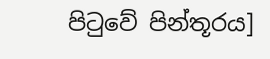පිටුවේ පින්තූරය]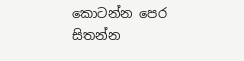කොටන්න පෙර සිතන්න